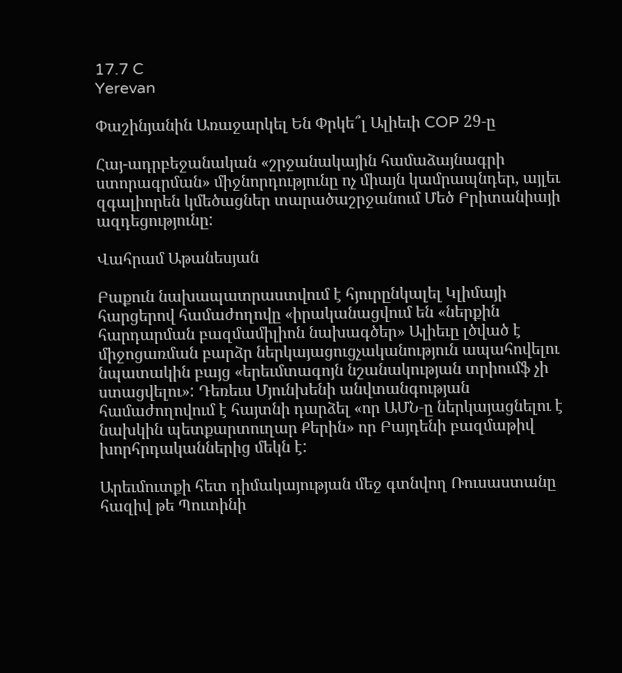17.7 C
Yerevan

Փաշինյանին Առաջարկել Են Փրկե՞լ Ալիեւի COP 29‑ը

Հայ-ադրբեջանական «շրջանակային համաձայնագրի ստորագրման» միջնորդությունը ոչ միայն կամրապնդեր, այլեւ զգալիորեն կմեծացներ տարածաշրջանում Մեծ Բրիտանիայի ազդեցությունը:

Վահրամ Աթանեսյան

Բաքուն նախապատրաստվում է հյուրընկալել Կլիմայի հարցերով համաժողովը «իրականացվում են «ներքին հարդարման բազմամիլիոն նախագծեր» Ալիեւը լծված է միջոցառման բարձր ներկայացուցչականություն ապահովելու նպատակին բայց «երեւմտագոյն նշանակության տրիումֆ չի ստացվելու»: Դեռեւս Մյունխենի անվտանգության համաժողովում է հայտնի դարձել «որ ԱՄՆ‑ը ներկայացնելու է նախկին պետքարտուղար Քերին» որ Բայդենի բազմաթիվ խորհրդականներից մեկն է:

Արեւմուտքի հետ դիմակայության մեջ գտնվող Ռուսաստանը հազիվ թե Պուտինի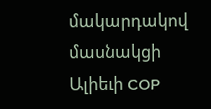մակարդակով մասնակցի Ալիեւի COP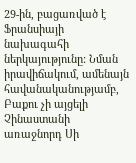29-ին, բացառված է Ֆրանսիայի նախագահի ներկայությունը: Նման իրավիճակում, ամենայն հավանականությամբ, Բաքու չի այցելի Չինաստանի առաջնորդ Սի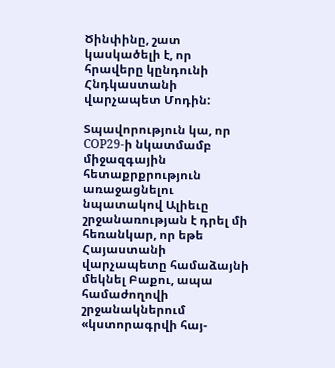Ծինփինը, շատ կասկածելի է, որ հրավերը կընդունի Հնդկաստանի վարչապետ Մոդին:

Տպավորություն կա, որ COP29‑ի նկատմամբ միջազգային հետաքրքրություն առաջացնելու նպատակով Ալիեւը շրջանառության է դրել մի հեռանկար, որ եթե Հայաստանի վարչապետը համաձայնի մեկնել Բաքու, ապա համաժողովի շրջանակներում «կստորագրվի հայ-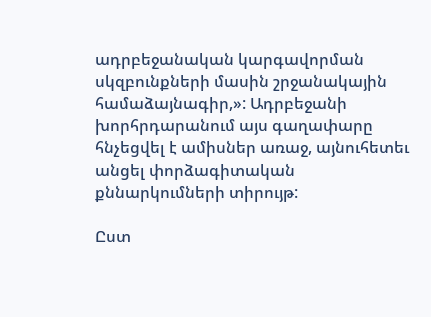ադրբեջանական կարգավորման սկզբունքների մասին շրջանակային համաձայնագիր,»: Ադրբեջանի խորհրդարանում այս գաղափարը հնչեցվել է ամիսներ առաջ, այնուհետեւ անցել փորձագիտական քննարկումների տիրույթ:

Ըստ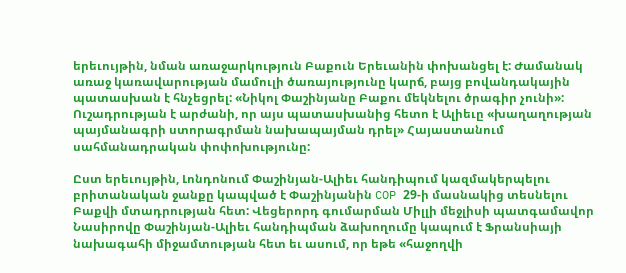երեւույթին, նման առաջարկություն Բաքուն Երեւանին փոխանցել է: Ժամանակ առաջ կառավարության մամուլի ծառայությունը կարճ, բայց բովանդակային պատասխան է հնչեցրել: «Նիկոլ Փաշինյանը Բաքու մեկնելու ծրագիր չունի»: Ուշադրության է արժանի, որ այս պատասխանից հետո է Ալիեւը «խաղաղության պայմանագրի ստորագրման նախապայման դրել» Հայաստանում սահմանադրական փոփոխությունը:

Ըստ երեւույթին, Լոնդոնում Փաշինյան-Ալիեւ հանդիպում կազմակերպելու բրիտանական ջանքը կապված է Փաշինյանին COP 29‑ի մասնակից տեսնելու Բաքվի մտադրության հետ: Վեցերորդ գումարման Միլլի մեջլիսի պատգամավոր Նասիրովը Փաշինյան-Ալիեւ հանդիպման ձախողումը կապում է Ֆրանսիայի նախագահի միջամտության հետ եւ ասում, որ եթե «հաջողվի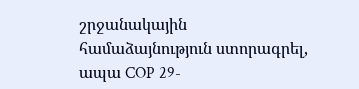շրջանակային համաձայնություն ստորագրել, ապա COP 29-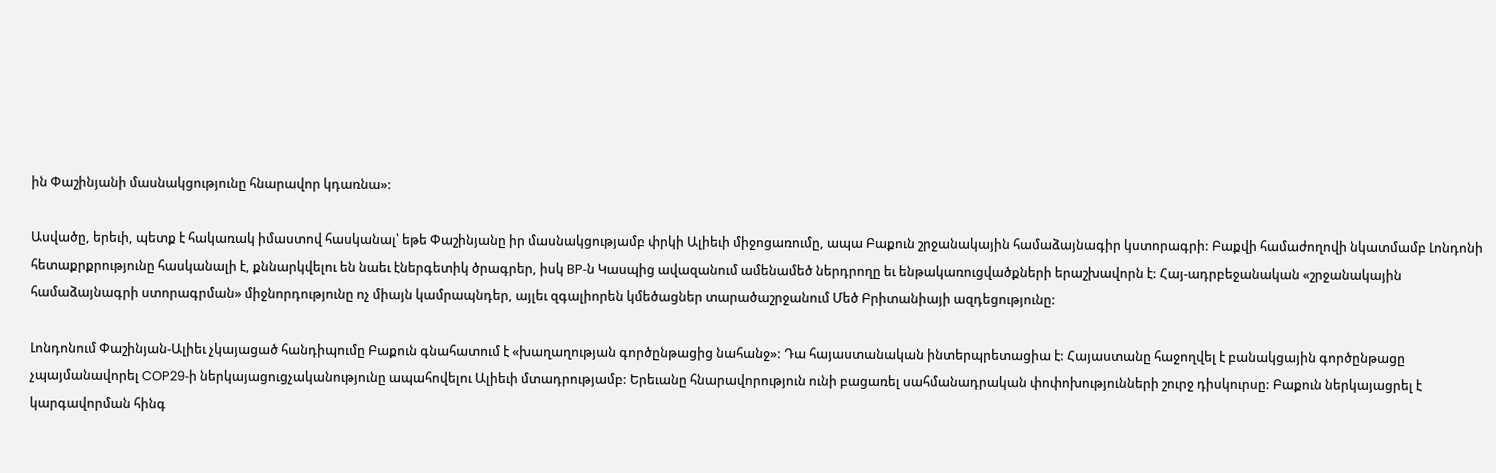ին Փաշինյանի մասնակցությունը հնարավոր կդառնա»:

Ասվածը, երեւի, պետք է հակառակ իմաստով հասկանալ՝ եթե Փաշինյանը իր մասնակցությամբ փրկի Ալիեւի միջոցառումը, ապա Բաքուն շրջանակային համաձայնագիր կստորագրի: Բաքվի համաժողովի նկատմամբ Լոնդոնի հետաքրքրությունը հասկանալի է, քննարկվելու են նաեւ էներգետիկ ծրագրեր, իսկ BP‑ն Կասպից ավազանում ամենամեծ ներդրողը եւ ենթակառուցվածքների երաշխավորն է: Հայ-ադրբեջանական «շրջանակային համաձայնագրի ստորագրման» միջնորդությունը ոչ միայն կամրապնդեր, այլեւ զգալիորեն կմեծացներ տարածաշրջանում Մեծ Բրիտանիայի ազդեցությունը:

Լոնդոնում Փաշինյան-Ալիեւ չկայացած հանդիպումը Բաքուն գնահատում է «խաղաղության գործընթացից նահանջ»: Դա հայաստանական ինտերպրետացիա է: Հայաստանը հաջողվել է բանակցային գործընթացը չպայմանավորել COP29‑ի ներկայացուցչականությունը ապահովելու Ալիեւի մտադրությամբ: Երեւանը հնարավորություն ունի բացառել սահմանադրական փոփոխությունների շուրջ դիսկուրսը: Բաքուն ներկայացրել է կարգավորման հինգ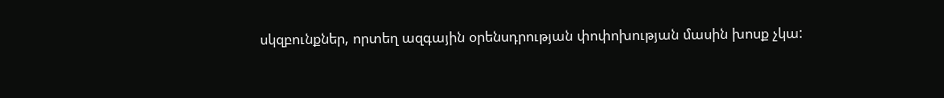սկզբունքներ, որտեղ ազգային օրենսդրության փոփոխության մասին խոսք չկա: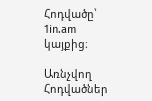Հոդվածը՝ 1in.am կայքից։

Առնչվող Հոդվածներ